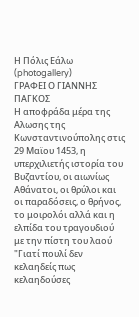Η Πόλις Εάλω (photogallery)
ΓΡΑΦΕΙ Ο ΓΙΑΝΝΗΣ ΠΑΓΚΟΣ
Η αποφράδα μέρα της Αλωσης της Κωνσταντινούπολης στις 29 Μαϊου 1453, η υπερχιλιετής ιστορία του Βυζαντίου, οι αιωνίως Αθάνατοι, οι θρύλοι και οι παραδόσεις, ο θρήνος, το μοιρολόι αλλά και η ελπίδα του τραγουδιού με την πίστη του λαού
"Γιατί πουλί δεν κελαηδείς πως κελαηδούσες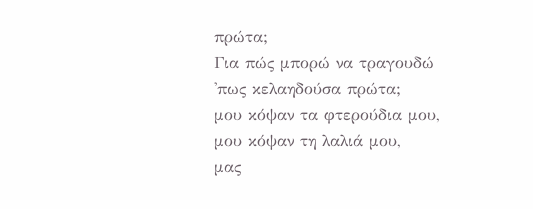πρώτα;
Για πώς μπορώ να τραγουδώ 'πως κελαηδούσα πρώτα;
μου κόψαν τα φτερούδια μου, μου κόψαν τη λαλιά μου,
μας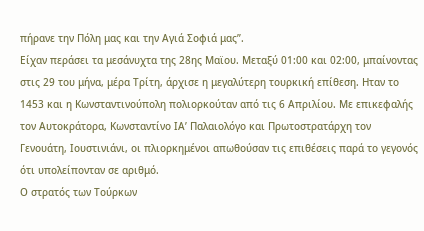πήρανε την Πόλη μας και την Αγιά Σοφιά μας”.
Είχαν περάσει τα μεσάνυχτα της 28ης Μαϊου. Μεταξύ 01:00 και 02:00, μπαίνοντας στις 29 του μήνα, μέρα Τρίτη, άρχισε η μεγαλύτερη τουρκική επίθεση. Ηταν το 1453 και η Κωνσταντινούπολη πολιορκούταν από τις 6 Απριλίου. Με επικεφαλής τον Αυτοκράτορα, Κωνσταντίνο ΙΑ’ Παλαιολόγο και Πρωτοστρατάρχη τον Γενουάτη, Ιουστινιάνι, οι πλιορκημένοι απωθούσαν τις επιθέσεις παρά το γεγονός ότι υπολείπονταν σε αριθμό.
Ο στρατός των Τούρκων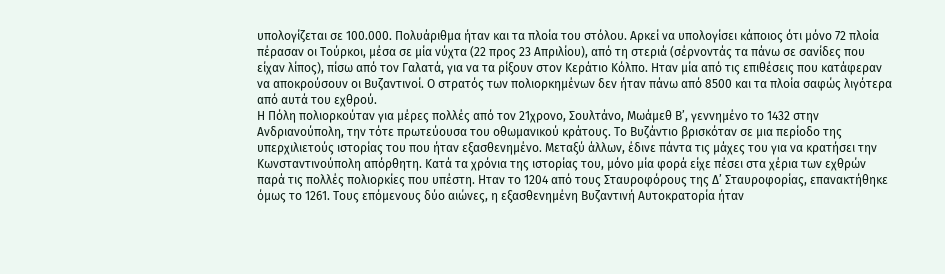υπολογίζεται σε 100.000. Πολυάριθμα ήταν και τα πλοία του στόλου. Αρκεί να υπολογίσει κάποιος ότι μόνο 72 πλοία πέρασαν οι Τούρκοι, μέσα σε μία νύχτα (22 προς 23 Απριλίου), από τη στεριά (σέρνοντάς τα πάνω σε σανίδες που είχαν λίπος), πίσω από τον Γαλατά, για να τα ρίξουν στον Κεράτιο Κόλπο. Ηταν μία από τις επιθέσεις που κατάφεραν να αποκρούσουν οι Βυζαντινοί. Ο στρατός των πολιορκημένων δεν ήταν πάνω από 8500 και τα πλοία σαφώς λιγότερα από αυτά του εχθρού.
Η Πόλη πολιορκούταν για μέρες πολλές από τον 21χρονο, Σουλτάνο, Μωάμεθ Β’, γεννημένο το 1432 στην Ανδριανούπολη, την τότε πρωτεύουσα του οθωμανικού κράτους. Το Βυζάντιο βρισκόταν σε μια περίοδο της υπερχιλιετούς ιστορίας του που ήταν εξασθενημένο. Μεταξύ άλλων, έδινε πάντα τις μάχες του για να κρατήσει την Κωνσταντινούπολη απόρθητη. Κατά τα χρόνια της ιστορίας του, μόνο μία φορά είχε πέσει στα χέρια των εχθρών παρά τις πολλές πολιορκίες που υπέστη. Ηταν το 1204 από τους Σταυροφόρους της Δ’ Σταυροφορίας, επανακτήθηκε όμως το 1261. Τους επόμενους δύο αιώνες, η εξασθενημένη Βυζαντινή Αυτοκρατορία ήταν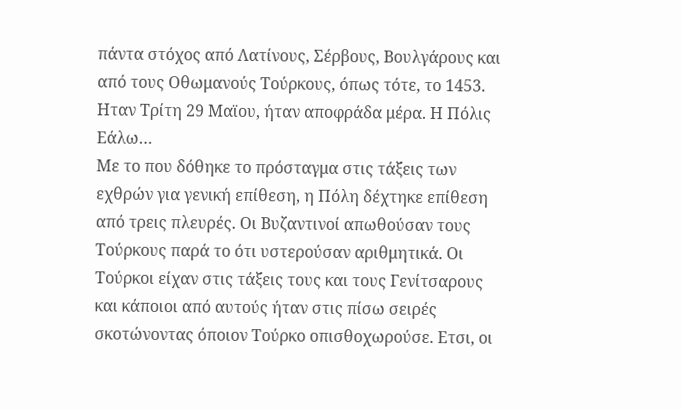πάντα στόχος από Λατίνους, Σέρβους, Βουλγάρους και από τους Οθωμανούς Τούρκους, όπως τότε, το 1453. Ηταν Τρίτη 29 Μαϊου, ήταν αποφράδα μέρα. Η Πόλις Εάλω…
Με το που δόθηκε το πρόσταγμα στις τάξεις των εχθρών για γενική επίθεση, η Πόλη δέχτηκε επίθεση από τρεις πλευρές. Οι Βυζαντινοί απωθούσαν τους Τούρκους παρά το ότι υστερούσαν αριθμητικά. Οι Τούρκοι είχαν στις τάξεις τους και τους Γενίτσαρους και κάποιοι από αυτούς ήταν στις πίσω σειρές σκοτώνοντας όποιον Τούρκο οπισθοχωρούσε. Ετσι, οι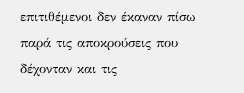επιτιθέμενοι δεν έκαναν πίσω παρά τις αποκρούσεις που δέχονταν και τις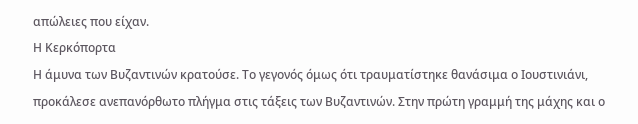απώλειες που είχαν.
Η Κερκόπορτα
Η άμυνα των Βυζαντινών κρατούσε. Το γεγονός όμως ότι τραυματίστηκε θανάσιμα ο Ιουστινιάνι, προκάλεσε ανεπανόρθωτο πλήγμα στις τάξεις των Βυζαντινών. Στην πρώτη γραμμή της μάχης και ο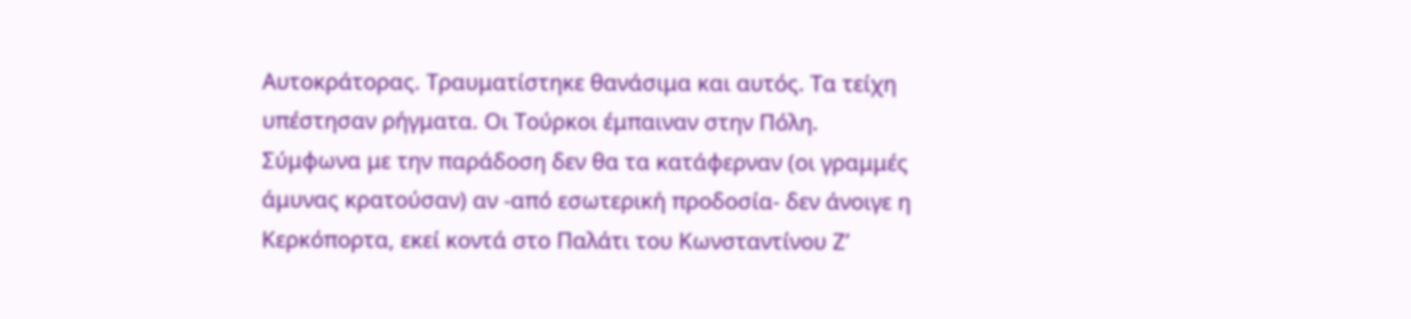Αυτοκράτορας. Τραυματίστηκε θανάσιμα και αυτός. Τα τείχη υπέστησαν ρήγματα. Οι Τούρκοι έμπαιναν στην Πόλη.
Σύμφωνα με την παράδοση δεν θα τα κατάφερναν (οι γραμμές άμυνας κρατούσαν) αν -από εσωτερική προδοσία- δεν άνοιγε η Κερκόπορτα, εκεί κοντά στο Παλάτι του Κωνσταντίνου Ζ’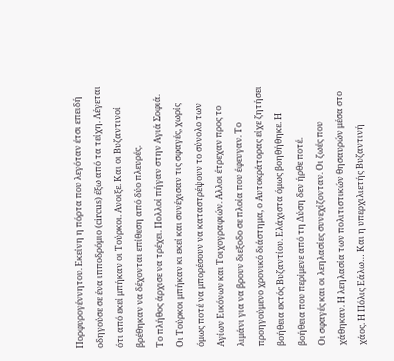Πορφυρογέννητου. Εκείνη η πόρτα που λεγόταν έτσι επειδή οδηγούσε σε ένα ιπποδρόμιο (circus) έξω από τα τείχη. Λέγεται ότι από εκεί μπήκαν οι Τούρκοι. Ανοιξε. Και οι Βυζαντινοί βρέθηκαν να δέχονται επίθεση από δύο πλευρές.
Το πλήθος άρχισε να τρέχει. Πολλοί πήγαν στην Αγιά Σοφιά. Οι Τούρκοι μπήκαν κι εκεί και συνέχισαν τις σφαγές, χωρίς όμως ποτέ να μπορέσουν να καταστρέψουν το σύνολο των Αγίων Εικόνων και Τοιχογραφιών. Αλλοι έτρεχαν προς το λιμάνι για να βρουν διεξοδο σε πλοία που έφευγαν. Το προηγούμενο χρονικό διάστημα, ο Αυτοκράτορας είχε ζητήσει βοήθεια εκτός Βυζαντίου. Ελάχιστα όμως βοηθήθηκε. Η βοήθεια που περίμενε από τη Δύση δεν ήρθε ποτέ.
Οι σφαγές και οι λεηλασίες συνεχίζονταν. Οι ζωές που χάθηκαν. Η λεηλασία των πολιτιστικών θησαυρών μέσα στο χάος. Η Πόλις Εάλω… Και η υπερχιλιετής Βυζαντινή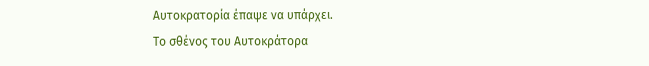Αυτοκρατορία έπαψε να υπάρχει.
Το σθένος του Αυτοκράτορα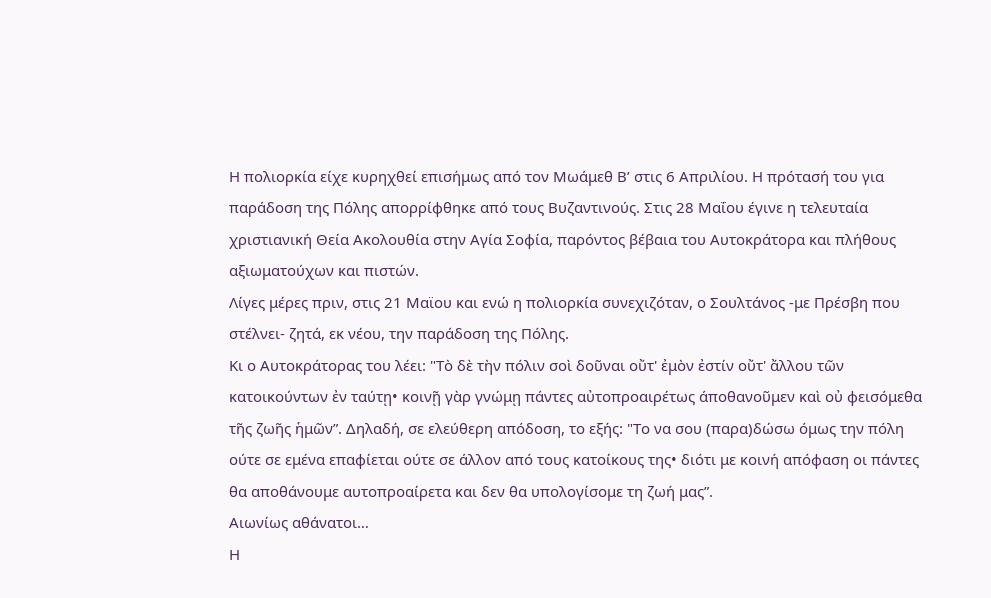Η πολιορκία είχε κυρηχθεί επισήμως από τον Μωάμεθ Β’ στις 6 Απριλίου. Η πρότασή του για παράδοση της Πόλης απορρίφθηκε από τους Βυζαντινούς. Στις 28 Μαΐου έγινε η τελευταία χριστιανική Θεία Ακολουθία στην Αγία Σοφία, παρόντος βέβαια του Αυτοκράτορα και πλήθους αξιωματούχων και πιστών.
Λίγες μέρες πριν, στις 21 Μαϊου και ενώ η πολιορκία συνεχιζόταν, ο Σουλτάνος -με Πρέσβη που στέλνει- ζητά, εκ νέου, την παράδοση της Πόλης.
Κι ο Αυτοκράτορας του λέει: "Τὸ δὲ τὴν πόλιν σοὶ δοῦναι οὔτ' ἐμὸν ἐστίν οὔτ' ἄλλου τῶν κατοικούντων ἐν ταύτῃ• κοινῇ γὰρ γνώμῃ πάντες αὐτοπροαιρέτως άποθανοῦμεν καὶ οὐ φεισόμεθα τῆς ζωῆς ἡμῶν”. Δηλαδή, σε ελεύθερη απόδοση, το εξής: "Το να σου (παρα)δώσω όμως την πόλη ούτε σε εμένα επαφίεται ούτε σε άλλον από τους κατοίκους της• διότι με κοινή απόφαση οι πάντες θα αποθάνουμε αυτοπροαίρετα και δεν θα υπολογίσομε τη ζωή μας”.
Αιωνίως αθάνατοι…
Η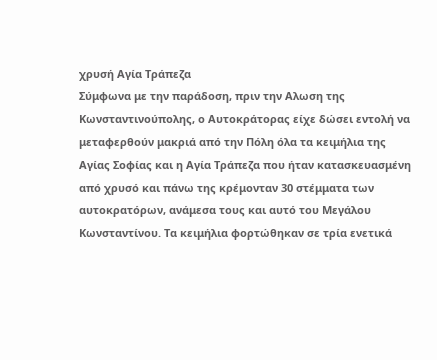χρυσή Αγία Τράπεζα
Σύμφωνα με την παράδοση, πριν την Αλωση της Κωνσταντινούπολης, ο Αυτοκράτορας είχε δώσει εντολή να μεταφερθούν μακριά από την Πόλη όλα τα κειμήλια της Αγίας Σοφίας και η Αγία Τράπεζα που ήταν κατασκευασμένη από χρυσό και πάνω της κρέμονταν 30 στέμματα των αυτοκρατόρων, ανάμεσα τους και αυτό του Μεγάλου Κωνσταντίνου. Τα κειμήλια φορτώθηκαν σε τρία ενετικά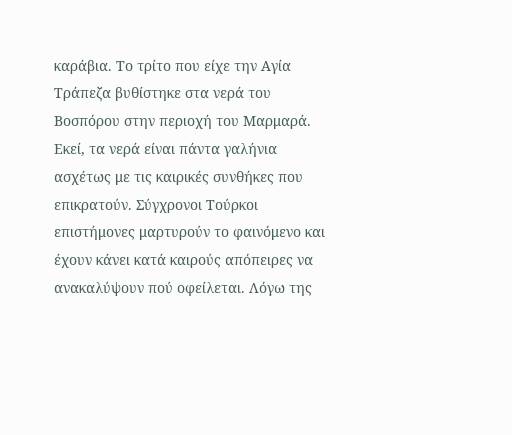καράβια. Το τρίτο που είχε την Αγία Τράπεζα βυθίστηκε στα νερά του Βοσπόρου στην περιοχή του Μαρμαρά. Εκεί, τα νερά είναι πάντα γαλήνια ασχέτως με τις καιρικές συνθήκες που επικρατούν. Σύγχρονοι Τούρκοι επιστήμονες μαρτυρούν το φαινόμενο και έχουν κάνει κατά καιρούς απόπειρες να ανακαλύψουν πού οφείλεται. Λόγω της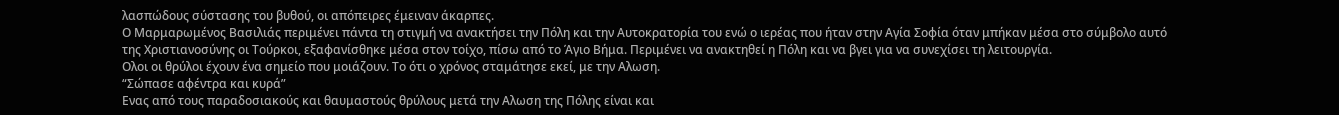λασπώδους σύστασης του βυθού, οι απόπειρες έμειναν άκαρπες.
Ο Μαρμαρωμένος Βασιλιάς περιμένει πάντα τη στιγμή να ανακτήσει την Πόλη και την Αυτοκρατορία του ενώ ο ιερέας που ήταν στην Αγία Σοφία όταν μπήκαν μέσα στο σύμβολο αυτό της Χριστιανοσύνης οι Τούρκοι, εξαφανίσθηκε μέσα στον τοίχο, πίσω από το Άγιο Βήμα. Περιμένει να ανακτηθεί η Πόλη και να βγει για να συνεχίσει τη λειτουργία.
Ολοι οι θρύλοι έχουν ένα σημείο που μοιάζουν. Το ότι ο χρόνος σταμάτησε εκεί, με την Αλωση.
“Σώπασε αφέντρα και κυρά”
Ενας από τους παραδοσιακούς και θαυμαστούς θρύλους μετά την Αλωση της Πόλης είναι και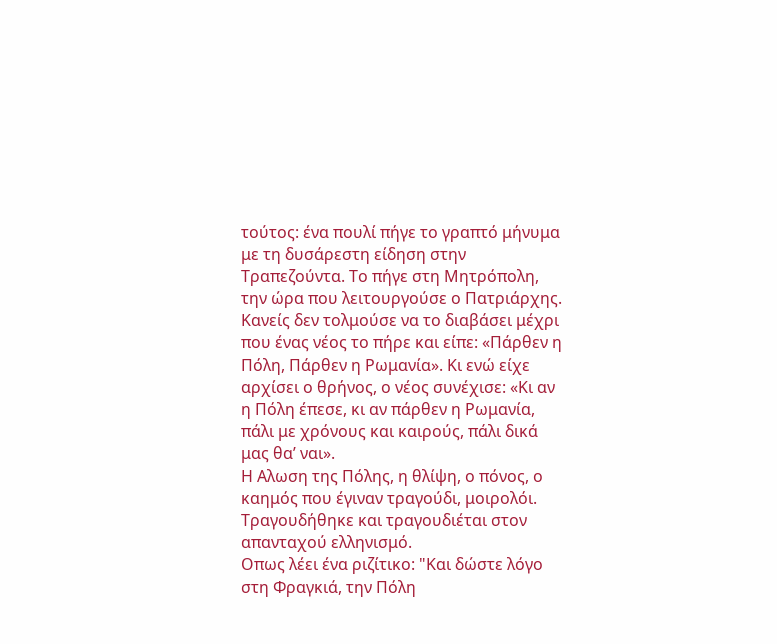τούτος: ένα πουλί πήγε το γραπτό μήνυμα με τη δυσάρεστη είδηση στην Τραπεζούντα. Το πήγε στη Μητρόπολη, την ώρα που λειτουργούσε ο Πατριάρχης. Κανείς δεν τολμούσε να το διαβάσει μέχρι που ένας νέος το πήρε και είπε: «Πάρθεν η Πόλη, Πάρθεν η Ρωμανία». Κι ενώ είχε αρχίσει ο θρήνος, ο νέος συνέχισε: «Κι αν η Πόλη έπεσε, κι αν πάρθεν η Ρωμανία, πάλι με χρόνους και καιρούς, πάλι δικά μας θα’ ναι».
Η Αλωση της Πόλης, η θλίψη, ο πόνος, ο καημός που έγιναν τραγούδι, μοιρολόι. Τραγουδήθηκε και τραγουδιέται στον απανταχού ελληνισμό.
Οπως λέει ένα ριζίτικο: "Και δώστε λόγο στη Φραγκιά, την Πόλη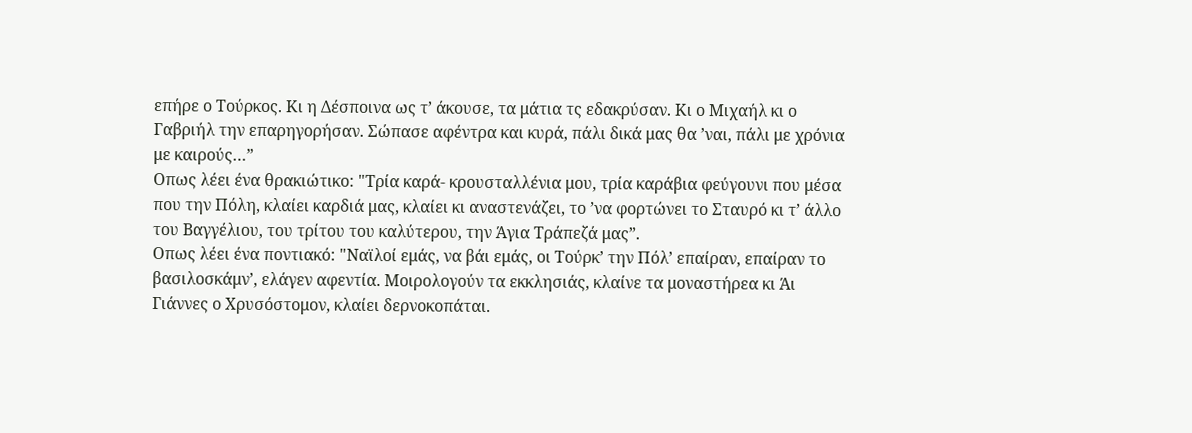επήρε ο Τούρκος. Κι η Δέσποινα ως τ’ άκουσε, τα μάτια τς εδακρύσαν. Κι ο Μιχαήλ κι ο Γαβριήλ την επαρηγορήσαν. Σώπασε αφέντρα και κυρά, πάλι δικά μας θα ’ναι, πάλι με χρόνια με καιρούς…”
Οπως λέει ένα θρακιώτικο: "Τρία καρά- κρουσταλλένια μου, τρία καράβια φεύγουνι που μέσα που την Πόλη, κλαίει καρδιά μας, κλαίει κι αναστενάζει, το ’να φορτώνει το Σταυρό κι τ’ άλλο του Βαγγέλιου, του τρίτου του καλύτερου, την Άγια Τράπεζά μας”.
Οπως λέει ένα ποντιακό: "Ναϊλοί εμάς, να βάι εμάς, οι Τούρκ’ την Πόλ’ επαίραν, επαίραν το βασιλοσκάμν’, ελάγεν αφεντία. Μοιρολογούν τα εκκλησιάς, κλαίνε τα μοναστήρεα κι Άι Γιάννες ο Χρυσόστομον, κλαίει δερνοκοπάται.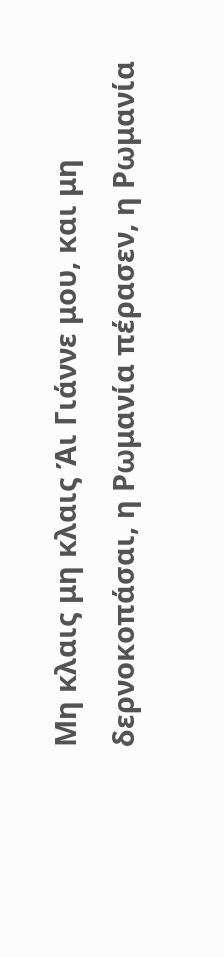Μη κλαις μη κλαις Άι Γιάννε μου, και μη δερνοκοπάσαι, η Ρωμανία πέρασεν, η Ρωμανία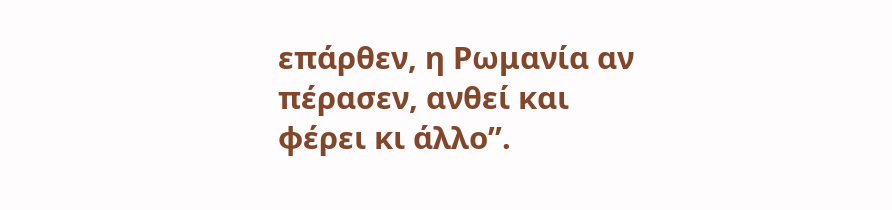επάρθεν, η Ρωμανία αν πέρασεν, ανθεί και φέρει κι άλλο”.